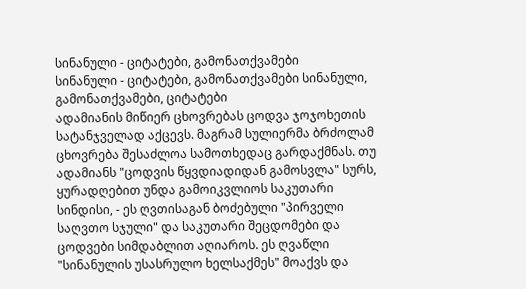სინანული - ციტატები, გამონათქვამები
სინანული - ციტატები, გამონათქვამები სინანული, გამონათქვამები, ციტატები
ადამიანის მიწიერ ცხოვრებას ცოდვა ჯოჯოხეთის სატანჯველად აქცევს. მაგრამ სულიერმა ბრძოლამ ცხოვრება შესაძლოა სამოთხედაც გარდაქმნას. თუ ადამიანს "ცოდვის წყვდიადიდან გამოსვლა" სურს, ყურადღებით უნდა გამოიკვლიოს საკუთარი სინდისი, - ეს ღვთისაგან ბოძებული "პირველი საღვთო სჯული" და საკუთარი შეცდომები და ცოდვები სიმდაბლით აღიაროს. ეს ღვაწლი "სინანულის უსასრულო ხელსაქმეს" მოაქვს და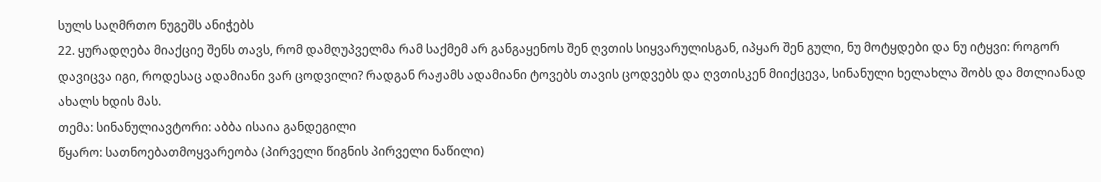სულს საღმრთო ნუგეშს ანიჭებს
22. ყურადღება მიაქციე შენს თავს, რომ დამღუპველმა რამ საქმემ არ განგაყენოს შენ ღვთის სიყვარულისგან, იპყარ შენ გული, ნუ მოტყდები და ნუ იტყვი: როგორ დავიცვა იგი, როდესაც ადამიანი ვარ ცოდვილი? რადგან რაჟამს ადამიანი ტოვებს თავის ცოდვებს და ღვთისკენ მიიქცევა, სინანული ხელახლა შობს და მთლიანად ახალს ხდის მას.
თემა: სინანულიავტორი: აბბა ისაია განდეგილი
წყარო: სათნოებათმოყვარეობა (პირველი წიგნის პირველი ნაწილი)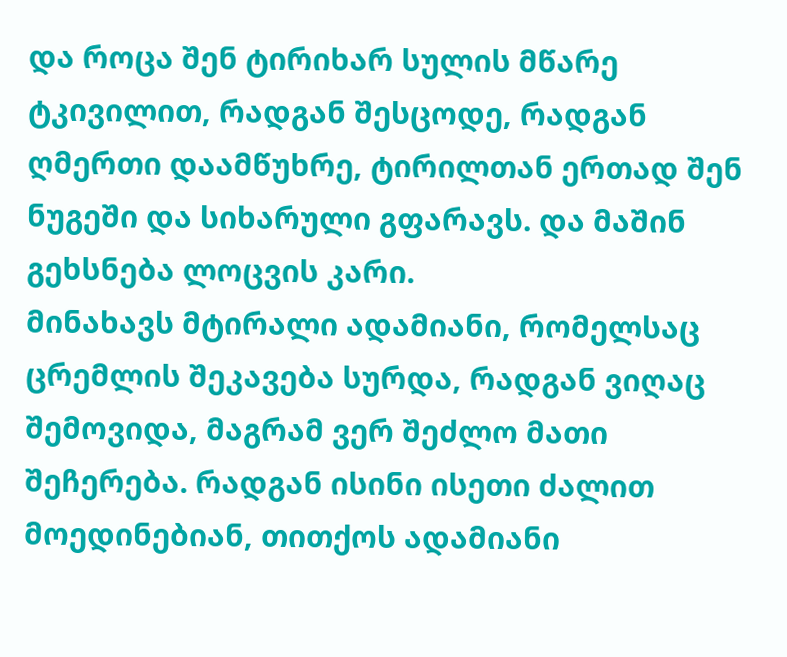და როცა შენ ტირიხარ სულის მწარე ტკივილით, რადგან შესცოდე, რადგან ღმერთი დაამწუხრე, ტირილთან ერთად შენ ნუგეში და სიხარული გფარავს. და მაშინ გეხსნება ლოცვის კარი.
მინახავს მტირალი ადამიანი, რომელსაც ცრემლის შეკავება სურდა, რადგან ვიღაც შემოვიდა, მაგრამ ვერ შეძლო მათი შეჩერება. რადგან ისინი ისეთი ძალით მოედინებიან, თითქოს ადამიანი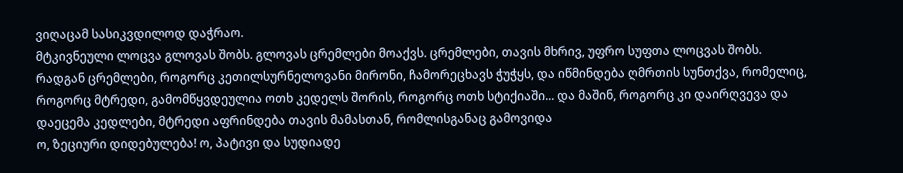ვიღაცამ სასიკვდილოდ დაჭრაო.
მტკივნეული ლოცვა გლოვას შობს. გლოვას ცრემლები მოაქვს. ცრემლები, თავის მხრივ, უფრო სუფთა ლოცვას შობს. რადგან ცრემლები, როგორც კეთილსურნელოვანი მირონი, ჩამორეცხავს ჭუჭყს, და იწმინდება ღმრთის სუნთქვა, რომელიც, როგორც მტრედი, გამომწყვდეულია ოთხ კედელს შორის, როგორც ოთხ სტიქიაში... და მაშინ, როგორც კი დაირღვევა და დაეცემა კედლები, მტრედი აფრინდება თავის მამასთან, რომლისგანაც გამოვიდა
ო, ზეციური დიდებულება! ო, პატივი და სუდიადე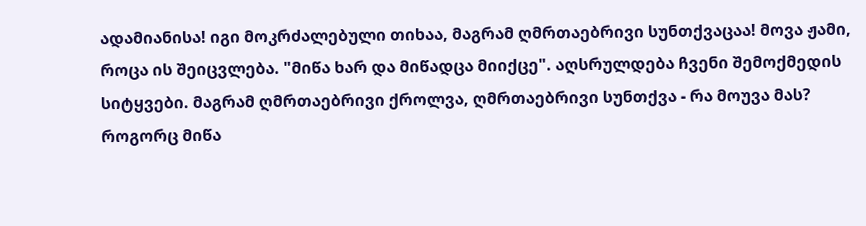ადამიანისა! იგი მოკრძალებული თიხაა, მაგრამ ღმრთაებრივი სუნთქვაცაა! მოვა ჟამი, როცა ის შეიცვლება. "მიწა ხარ და მიწადცა მიიქცე". აღსრულდება ჩვენი შემოქმედის სიტყვები. მაგრამ ღმრთაებრივი ქროლვა, ღმრთაებრივი სუნთქვა - რა მოუვა მას? როგორც მიწა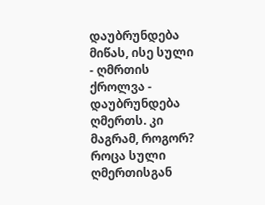დაუბრუნდება მიწას, ისე სული - ღმრთის ქროლვა - დაუბრუნდება ღმერთს. კი მაგრამ, როგორ? როცა სული ღმერთისგან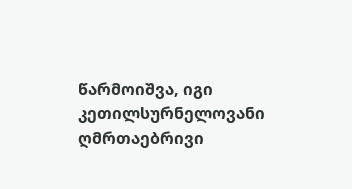წარმოიშვა, იგი კეთილსურნელოვანი ღმრთაებრივი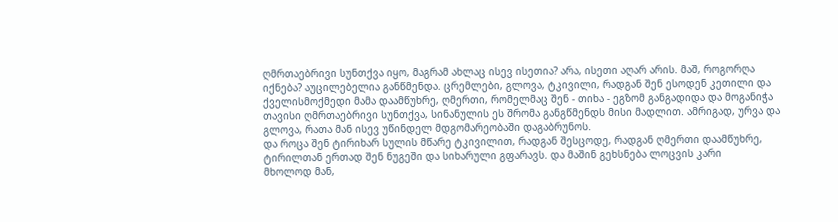ღმრთაებრივი სუნთქვა იყო, მაგრამ ახლაც ისევ ისეთია? არა, ისეთი აღარ არის. მაშ, როგორღა იქნება? აუცილებელია განწმენდა. ცრემლები, გლოვა, ტკივილი, რადგან შენ ესოდენ კეთილი და ქველისმოქმედი მამა დაამწუხრე, ღმერთი, რომელმაც შენ - თიხა - ეგზომ განგადიდა და მოგანიჭა თავისი ღმრთაებრივი სუნთქვა, სინანულის ეს შრომა განგწმენდს მისი მადლით. ამრიგად, ურვა და გლოვა, რათა მან ისევ უწინდელ მდგომარეობაში დაგაბრუნოს.
და როცა შენ ტირიხარ სულის მწარე ტკივილით, რადგან შესცოდე, რადგან ღმერთი დაამწუხრე, ტირილთან ერთად შენ ნუგეში და სიხარული გფარავს. და მაშინ გეხსნება ლოცვის კარი
მხოლოდ მან,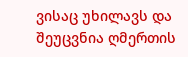ვისაც უხილავს და შეუცვნია ღმერთის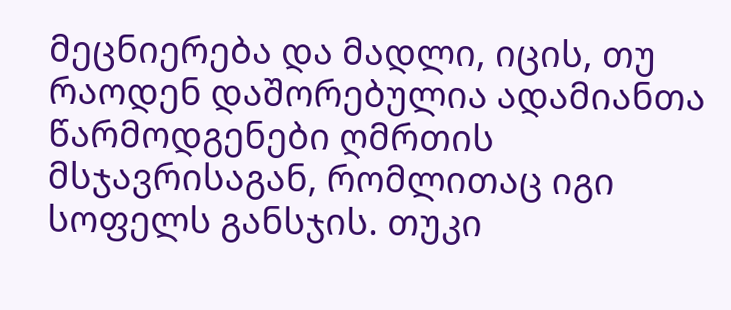მეცნიერება და მადლი, იცის, თუ რაოდენ დაშორებულია ადამიანთა წარმოდგენები ღმრთის მსჯავრისაგან, რომლითაც იგი სოფელს განსჯის. თუკი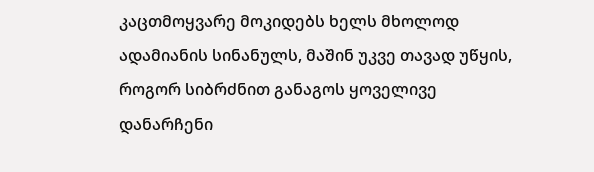კაცთმოყვარე მოკიდებს ხელს მხოლოდ ადამიანის სინანულს, მაშინ უკვე თავად უწყის, როგორ სიბრძნით განაგოს ყოველივე დანარჩენი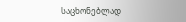საცხონებლად